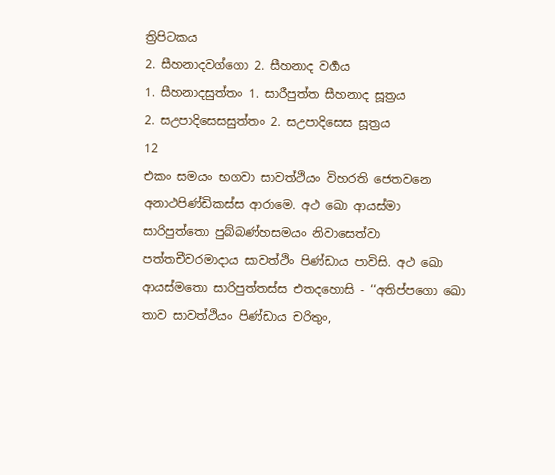ත්‍රිපිටකය
2. සීහනාදවග්ගො 2. සීහනාද වර්‍ගය
1. සීහනාදසුත්තං 1. සාරීපුත්ත සීහනාද සූත්‍රය
2. සඋපාදිසෙසසුත්තං 2. සඋපාදිසෙස සූත්‍රය
12
එකං සමයං භගවා සාවත්ථියං විහරති ජෙතවනෙ අනාථපිණ්ඩිකස්ස ආරාමෙ. අථ ඛො ආයස්මා සාරිපුත්තො පුබ්බණ්හසමයං නිවාසෙත්වා පත්තචීවරමාදාය සාවත්ථිං පිණ්ඩාය පාවිසි. අථ ඛො ආයස්මතො සාරිපුත්තස්ස එතදහොසි - ‘‘අතිප්පගො ඛො තාව සාවත්ථියං පිණ්ඩාය චරිතුං,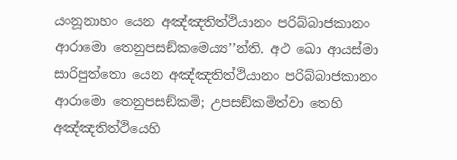යංනූනාහං යෙන අඤ්ඤතිත්ථියානං පරිබ්බාජකානං ආරාමො තෙනුපසඞ්කමෙය්‍ය’’න්ති. අථ ඛො ආයස්මා සාරිපුත්තො යෙන අඤ්ඤතිත්ථියානං පරිබ්බාජකානං ආරාමො තෙනුපසඞ්කමි; උපසඞ්කමිත්වා තෙහි අඤ්ඤතිත්ථියෙහි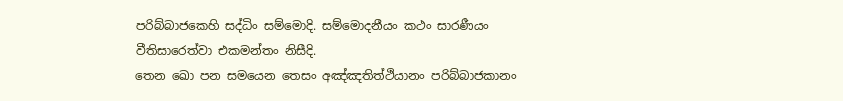පරිබ්බාජකෙහි සද්ධිං සම්මොදි. සම්මොදනීයං කථං සාරණීයං වීතිසාරෙත්වා එකමන්තං නිසීදි.
තෙන ඛො පන සමයෙන තෙසං අඤ්ඤතිත්ථියානං පරිබ්බාජකානං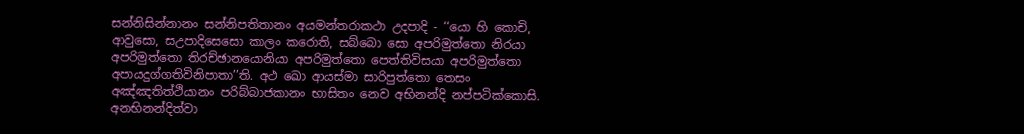සන්නිසින්නානං සන්නිපතිතානං අයමන්තරාකථා උදපාදි - ‘‘යො හි කොචි, ආවුසො, සඋපාදිසෙසො කාලං කරොති, සබ්බො සො අපරිමුත්තො නිරයා අපරිමුත්තො තිරච්ඡානයොනියා අපරිමුත්තො පෙත්තිවිසයා අපරිමුත්තො අපායදුග්ගතිවිනිපාතා’’ති. අථ ඛො ආයස්මා සාරිපුත්තො තෙසං අඤ්ඤතිත්ථියානං පරිබ්බාජකානං භාසිතං නෙව අභිනන්දි නප්පටික්කොසි. අනභිනන්දිත්වා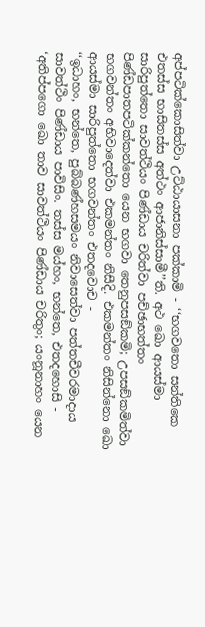අප්පටික්කොසිත්වා උට්ඨායාසනා පක්කාමි - ‘‘භගවතො සන්තිකෙ එතස්ස භාසිතස්ස අත්ථං ආජානිස්සාමී’’ති. අථ ඛො ආයස්මා සාරිපුත්තො සාවත්ථියං පිණ්ඩාය චරිත්වා පච්ඡාභත්තං පිණ්ඩපාතපටික්කන්තො යෙන භගවා තෙනුපසඞ්කමි; උපසඞ්කමිත්වා භගවන්තං අභිවාදෙත්වා එකමන්තං නිසීදි. එකමන්තං නිසින්නො ඛො ආයස්මා සාරිපුත්තො භගවන්තං එතදවොච -
‘‘ඉධාහං, භන්තෙ, පුබ්බණ්හසමයං නිවාසෙත්වා පත්තචීවරමාදාය සාවත්ථිං පිණ්ඩාය පාවිසිං. තස්ස මය්හං, භන්තෙ, එතදහොසි - ‘අතිප්පගො ඛො තාව සාවත්ථියං පිණ්ඩාය චරිතුං; යංනූනාහං යෙන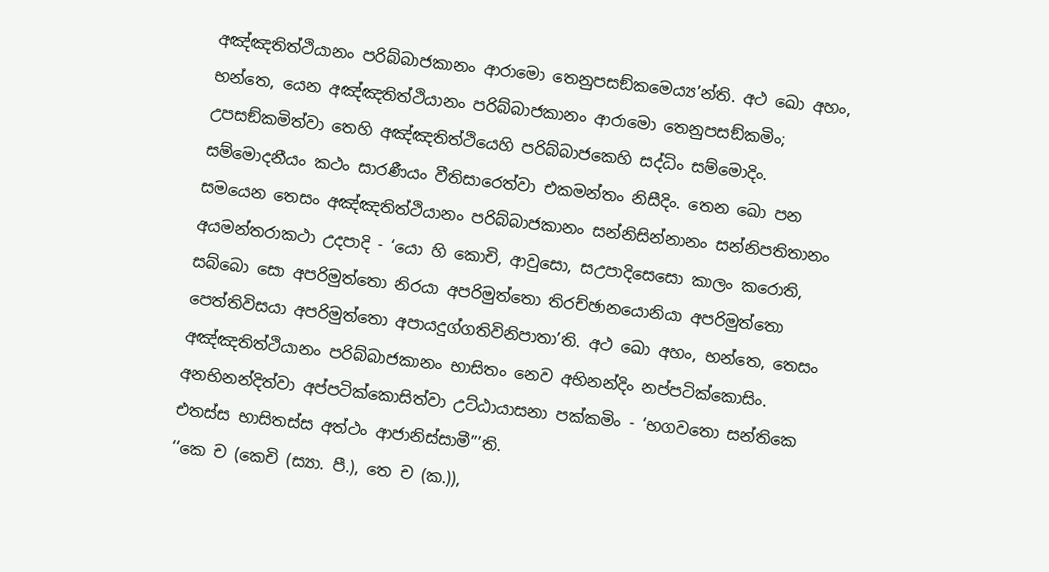අඤ්ඤතිත්ථියානං පරිබ්බාජකානං ආරාමො තෙනුපසඞ්කමෙය්‍ය’න්ති. අථ ඛො අහං, භන්තෙ, යෙන අඤ්ඤතිත්ථියානං පරිබ්බාජකානං ආරාමො තෙනුපසඞ්කමිං; උපසඞ්කමිත්වා තෙහි අඤ්ඤතිත්ථියෙහි පරිබ්බාජකෙහි සද්ධිං සම්මොදිං. සම්මොදනීයං කථං සාරණීයං වීතිසාරෙත්වා එකමන්තං නිසීදිං. තෙන ඛො පන සමයෙන තෙසං අඤ්ඤතිත්ථියානං පරිබ්බාජකානං සන්නිසින්නානං සන්නිපතිතානං අයමන්තරාකථා උදපාදි - ‘යො හි කොචි, ආවුසො, සඋපාදිසෙසො කාලං කරොති, සබ්බො සො අපරිමුත්තො නිරයා අපරිමුත්තො තිරච්ඡානයොනියා අපරිමුත්තො පෙත්තිවිසයා අපරිමුත්තො අපායදුග්ගතිවිනිපාතා’ති. අථ ඛො අහං, භන්තෙ, තෙසං අඤ්ඤතිත්ථියානං පරිබ්බාජකානං භාසිතං නෙව අභිනන්දිං නප්පටික්කොසිං. අනභිනන්දිත්වා අප්පටික්කොසිත්වා උට්ඨායාසනා පක්කමිං - ‘භගවතො සන්තිකෙ එතස්ස භාසිතස්ස අත්ථං ආජානිස්සාමී’’’ති.
‘‘කෙ ච (කෙචි (ස්‍යා. පී.), තෙ ච (ක.)),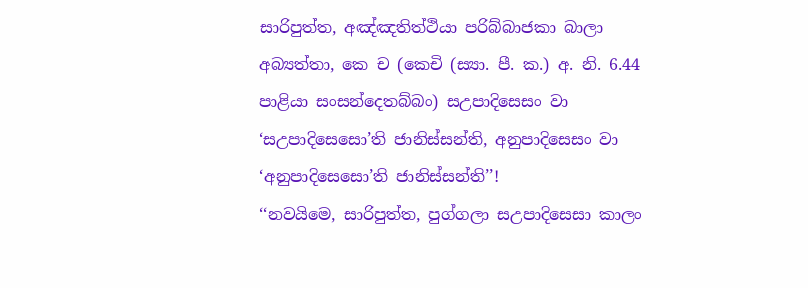සාරිපුත්ත, අඤ්ඤතිත්ථියා පරිබ්බාජකා බාලා අබ්‍යත්තා, කෙ ච (කෙචි (ස්‍යා. පී. ක.) අ. නි. 6.44 පාළියා සංසන්දෙතබ්බං) සඋපාදිසෙසං වා ‘සඋපාදිසෙසො’ති ජානිස්සන්ති, අනුපාදිසෙසං වා ‘අනුපාදිසෙසො’ති ජානිස්සන්ති’’!
‘‘නවයිමෙ, සාරිපුත්ත, පුග්ගලා සඋපාදිසෙසා කාලං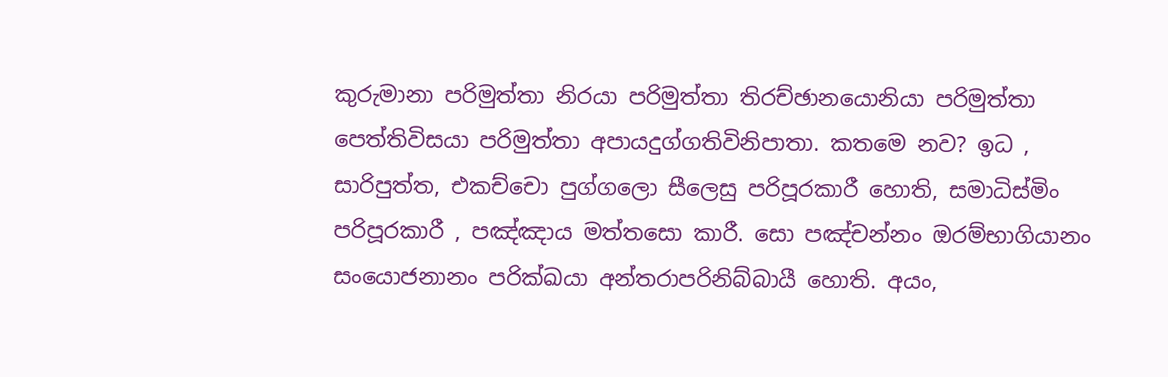කුරුමානා පරිමුත්තා නිරයා පරිමුත්තා තිරච්ඡානයොනියා පරිමුත්තා පෙත්තිවිසයා පරිමුත්තා අපායදුග්ගතිවිනිපාතා. කතමෙ නව? ඉධ , සාරිපුත්ත, එකච්චො පුග්ගලො සීලෙසු පරිපූරකාරී හොති, සමාධිස්මිං පරිපූරකාරී , පඤ්ඤාය මත්තසො කාරී. සො පඤ්චන්නං ඔරම්භාගියානං සංයොජනානං පරික්ඛයා අන්තරාපරිනිබ්බායී හොති. අයං,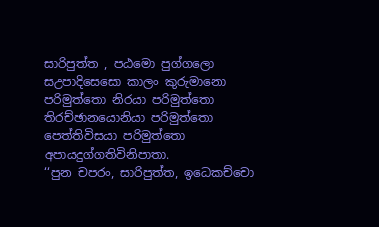සාරිපුත්ත , පඨමො පුග්ගලො සඋපාදිසෙසො කාලං කුරුමානො පරිමුත්තො නිරයා පරිමුත්තො තිරච්ඡානයොනියා පරිමුත්තො පෙත්තිවිසයා පරිමුත්තො අපායදුග්ගතිවිනිපාතා.
‘‘පුන චපරං, සාරිපුත්ත, ඉධෙකච්චො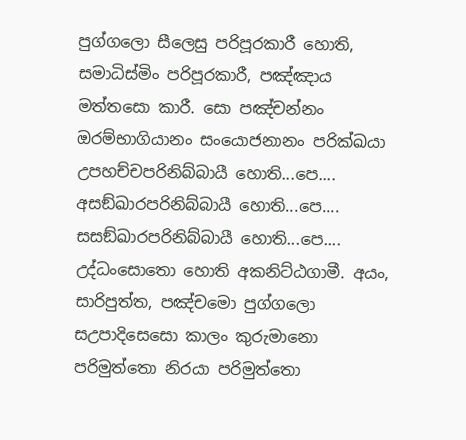පුග්ගලො සීලෙසු පරිපූරකාරී හොති, සමාධිස්මිං පරිපූරකාරී, පඤ්ඤාය මත්තසො කාරී. සො පඤ්චන්නං ඔරම්භාගියානං සංයොජනානං පරික්ඛයා උපහච්චපරිනිබ්බායී හොති...පෙ.... අසඞ්ඛාරපරිනිබ්බායී හොති...පෙ.... සසඞ්ඛාරපරිනිබ්බායී හොති...පෙ.... උද්ධංසොතො හොති අකනිට්ඨගාමී. අයං, සාරිපුත්ත, පඤ්චමො පුග්ගලො සඋපාදිසෙසො කාලං කුරුමානො පරිමුත්තො නිරයා පරිමුත්තො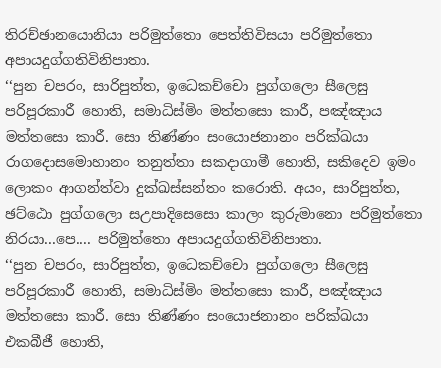තිරච්ඡානයොනියා පරිමුත්තො පෙත්තිවිසයා පරිමුත්තො අපායදුග්ගතිවිනිපාතා.
‘‘පුන චපරං, සාරිපුත්ත, ඉධෙකච්චො පුග්ගලො සීලෙසු පරිපූරකාරී හොති, සමාධිස්මිං මත්තසො කාරී, පඤ්ඤාය මත්තසො කාරී. සො තිණ්ණං සංයොජනානං පරික්ඛයා රාගදොසමොහානං තනුත්තා සකදාගාමී හොති, සකිදෙව ඉමං ලොකං ආගන්ත්වා දුක්ඛස්සන්තං කරොති. අයං, සාරිපුත්ත, ඡට්ඨො පුග්ගලො සඋපාදිසෙසො කාලං කුරුමානො පරිමුත්තො නිරයා...පෙ.... පරිමුත්තො අපායදුග්ගතිවිනිපාතා.
‘‘පුන චපරං, සාරිපුත්ත, ඉධෙකච්චො පුග්ගලො සීලෙසු පරිපූරකාරී හොති, සමාධිස්මිං මත්තසො කාරී, පඤ්ඤාය මත්තසො කාරී. සො තිණ්ණං සංයොජනානං පරික්ඛයා එකබීජී හොති,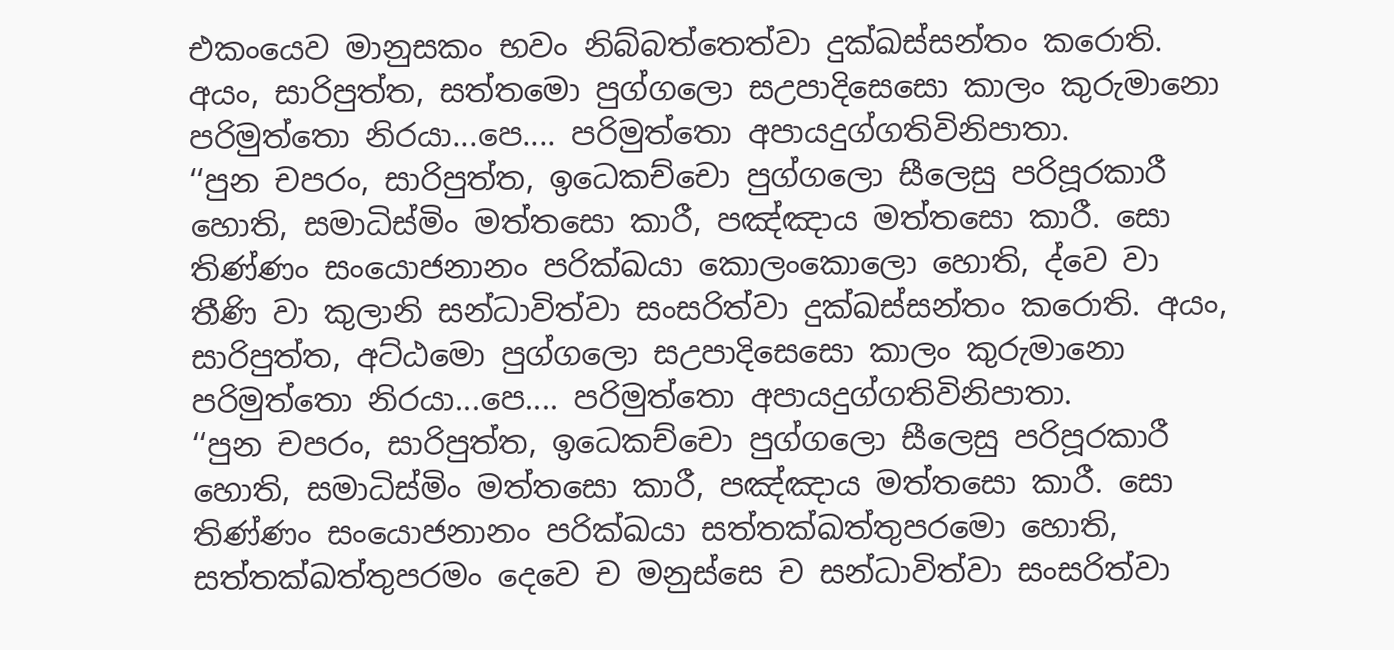එකංයෙව මානුසකං භවං නිබ්බත්තෙත්වා දුක්ඛස්සන්තං කරොති. අයං, සාරිපුත්ත, සත්තමො පුග්ගලො සඋපාදිසෙසො කාලං කුරුමානො පරිමුත්තො නිරයා...පෙ.... පරිමුත්තො අපායදුග්ගතිවිනිපාතා.
‘‘පුන චපරං, සාරිපුත්ත, ඉධෙකච්චො පුග්ගලො සීලෙසු පරිපූරකාරී හොති, සමාධිස්මිං මත්තසො කාරී, පඤ්ඤාය මත්තසො කාරී. සො තිණ්ණං සංයොජනානං පරික්ඛයා කොලංකොලො හොති, ද්වෙ වා තීණි වා කුලානි සන්ධාවිත්වා සංසරිත්වා දුක්ඛස්සන්තං කරොති. අයං, සාරිපුත්ත, අට්ඨමො පුග්ගලො සඋපාදිසෙසො කාලං කුරුමානො පරිමුත්තො නිරයා...පෙ.... පරිමුත්තො අපායදුග්ගතිවිනිපාතා.
‘‘පුන චපරං, සාරිපුත්ත, ඉධෙකච්චො පුග්ගලො සීලෙසු පරිපූරකාරී හොති, සමාධිස්මිං මත්තසො කාරී, පඤ්ඤාය මත්තසො කාරී. සො තිණ්ණං සංයොජනානං පරික්ඛයා සත්තක්ඛත්තුපරමො හොති, සත්තක්ඛත්තුපරමං දෙවෙ ච මනුස්සෙ ච සන්ධාවිත්වා සංසරිත්වා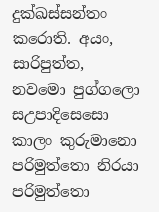දුක්ඛස්සන්තං කරොති. අයං, සාරිපුත්ත, නවමො පුග්ගලො සඋපාදිසෙසො කාලං කුරුමානො පරිමුත්තො නිරයා පරිමුත්තො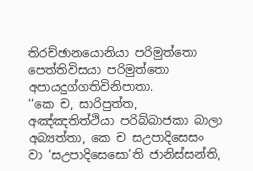තිරච්ඡානයොනියා පරිමුත්තො පෙත්තිවිසයා පරිමුත්තො අපායදුග්ගතිවිනිපාතා.
‘‘කෙ ච, සාරිපුත්ත, අඤ්ඤතිත්ථියා පරිබ්බාජකා බාලා අබ්‍යත්තා, කෙ ච සඋපාදිසෙසං වා ‘සඋපාදිසෙසො’ති ජානිස්සන්ති,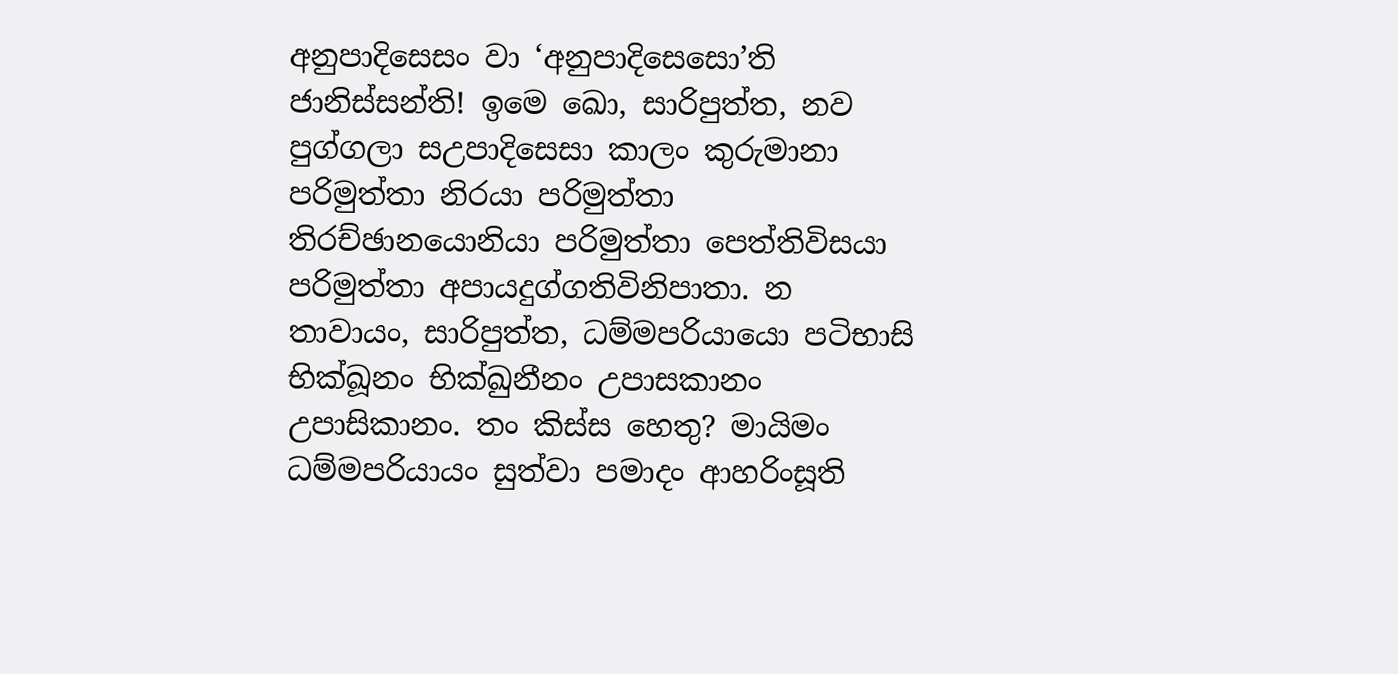අනුපාදිසෙසං වා ‘අනුපාදිසෙසො’ති ජානිස්සන්ති! ඉමෙ ඛො, සාරිපුත්ත, නව පුග්ගලා සඋපාදිසෙසා කාලං කුරුමානා පරිමුත්තා නිරයා පරිමුත්තා තිරච්ඡානයොනියා පරිමුත්තා පෙත්තිවිසයා පරිමුත්තා අපායදුග්ගතිවිනිපාතා. න තාවායං, සාරිපුත්ත, ධම්මපරියායො පටිභාසි භික්ඛූනං භික්ඛුනීනං උපාසකානං උපාසිකානං. තං කිස්ස හෙතු? මායිමං ධම්මපරියායං සුත්වා පමාදං ආහරිංසූති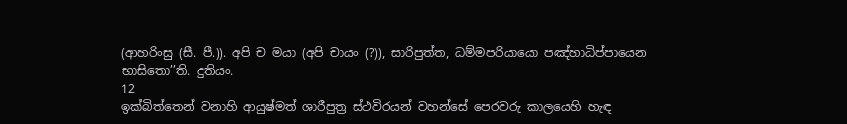(ආහරිංසු (සී. පී.)). අපි ච මයා (අපි චායං (?)), සාරිපුත්ත, ධම්මපරියායො පඤ්හාධිප්පායෙන භාසිතො’’ති. දුතියං.
12
ඉක්බිත්තෙන් වනාහි ආයුෂ්මත් ශාරීපුත්‍ර ස්ථවිරයන් වහන්සේ පෙරවරු කාලයෙහි හැඳ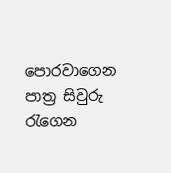පොරවාගෙන පාත්‍ර සිවුරු රැගෙන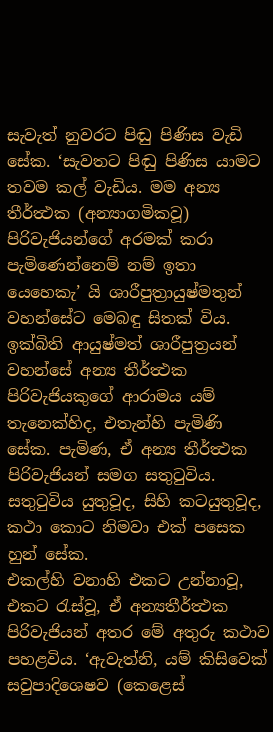සැවැත් නුවරට පිඬු පිණිස වැඩි සේක. ‘සැවතට පිඬු පිණිස යාමට තවම කල් වැඩිය. මම අන්‍ය තීර්ත්‍ථක (අන්‍යාගමිකවූ) පිරිවැජියන්ගේ අරමක් කරා පැමිණෙන්නෙම් නම් ඉතා යෙහෙකැ’ යි ශාරීපුත්‍රායුෂ්මතුන් වහන්සේට මෙබඳු සිතක් විය. ඉක්බිති ආයුෂ්මත් ශාරීපුත්‍රයන් වහන්සේ අන්‍ය තීර්ත්‍ථක පිරිවැජියකුගේ ආරාමය යම් තැනෙක්හිද, එතැන්හි පැමිණි සේක. පැමිණ, ඒ අන්‍ය තීර්ත්‍ථක පිරිවැජියන් සමග සතුටුවිය. සතුටුවිය යුතුවූද, සිහි කටයුතුවූද, කථා කොට නිමවා එක් පසෙක හුන් සේක.
එකල්හි වනාහි එකට උන්නාවූ, එකට රැස්වූ, ඒ අන්‍යතීර්ත්‍ථක පිරිවැජියන් අතර මේ අතුරු කථාව පහළවිය. ‘ඇවැත්නි, යම් කිසිවෙක් සවුපාදිශෙෂව (කෙළෙස්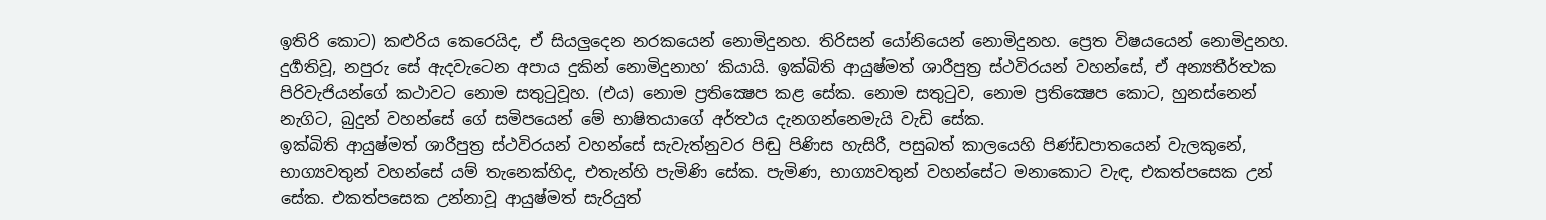ඉතිරි කොට) කළුරිය කෙරෙයිද, ඒ සියලුදෙන නරකයෙන් නොමිදුනහ. තිරිසන් යෝනියෙන් නොමිදුනහ. ප්‍රෙත විෂයයෙන් නොමිදුනහ. දුර්‍ගතිවූ, නපුරු සේ ඇදවැටෙන අපාය දුකින් නොමිදුනාහ’ කියායි. ඉක්බිති ආයුෂ්මත් ශාරීපුත්‍ර ස්ථවිරයන් වහන්සේ, ඒ අන්‍යතීර්ත්‍ථක පිරිවැජියන්ගේ කථාවට නොම සතුටුවූහ. (එය) නොම ප්‍රතික්‍ෂෙප කළ සේක. නොම සතුටුව, නොම ප්‍රතික්‍ෂෙප කොට, හුනස්නෙන් නැගිට, බුදුන් වහන්සේ ගේ සමිපයෙන් මේ භාෂිතයාගේ අර්ත්‍ථය දැනගන්නෙමැයි වැඩි සේක.
ඉක්බිති ආයුෂ්මත් ශාරීපුත්‍ර ස්ථවිරයන් වහන්සේ සැවැත්නුවර පිඬු පිණිස හැසිරී, පසුබත් කාලයෙහි පිණ්ඩපාතයෙන් වැලකුනේ, භාග්‍යවතුන් වහන්සේ යම් තැනෙක්හිද, එතැන්හි පැමිණි සේක. පැමිණ, භාග්‍යවතුන් වහන්සේට මනාකොට වැඳ, එකත්පසෙක උන් සේක. එකත්පසෙක උන්නාවූ ආයුෂ්මත් සැරියුත්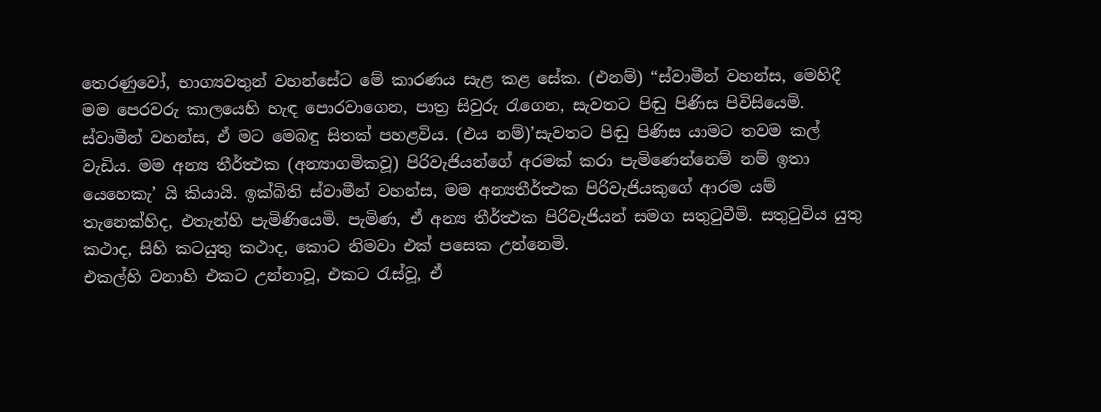තෙරණුවෝ, භාග්‍යවතුන් වහන්සේට මේ කාරණය සැළ කළ සේක. (එනම්) “ස්වාමීන් වහන්ස, මෙහිදී මම පෙරවරු කාලයෙහි හැඳ පොරවාගෙන, පාත්‍ර සිවුරු රැගෙන, සැවතට පිඬු පිණිස පිවිසියෙමි. ස්වාමීන් වහන්ස, ඒ මට මෙබඳු සිතක් පහළවිය. (එය නම්)’සැවතට පිඬු පිණිස යාමට තවම කල් වැඩිය. මම අන්‍ය තීර්ත්‍ථක (අන්‍යාගමිකවූ) පිරිවැජියන්ගේ අරමක් කරා පැමිණෙන්නෙම් නම් ඉතා යෙහෙකැ’ යි කියායි. ඉක්බිති ස්වාමීන් වහන්ස, මම අන්‍යතීර්ත්‍ථක පිරිවැජියකුගේ ආරම යම් තැනෙක්හිද, එතැන්හි පැමිණියෙමි. පැමිණ, ඒ අන්‍ය තීර්ත්‍ථක පිරිවැජියන් සමග සතුටුවීමි. සතුටුවිය යුතු කථාද, සිහි කටයුතු කථාද, කොට නිමවා එක් පසෙක උන්නෙමි.
එකල්හි වනාහි එකට උන්නාවූ, එකට රැස්වූ, ඒ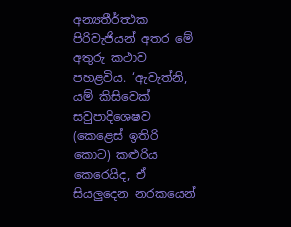අන්‍යතීර්ත්‍ථක පිරිවැජියන් අතර මේ අතුරු කථාව පහළවිය. ‘ඇවැත්නි, යම් කිසිවෙක් සවුපාදිශෙෂව (කෙළෙස් ඉතිරි කොට) කළුරිය කෙරෙයිද, ඒ සියලුදෙන නරකයෙන්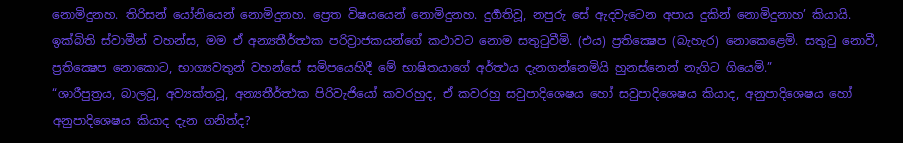නොමිදුනහ. තිරිසන් යෝනියෙන් නොමිදුනහ. ප්‍රෙත විෂයයෙන් නොමිදුනහ. දුර්‍ගතිවූ, නපුරු සේ ඇදවැටෙන අපාය දුකින් නොමිදුනාහ’ කියායි. ඉක්බිති ස්වාමීන් වහන්ස, මම ඒ අන්‍යතීර්ත්‍ථක පරිව්‍රාජකයන්ගේ කථාවට නොම සතුටුවීමි. (එය) ප්‍රතික්‍ෂෙප (බැහැර) නොකෙළෙමි. සතුටු නොවී, ප්‍රතික්‍ෂෙප නොකොට, භාග්‍යවතුන් වහන්සේ සමිපයෙහිදී මේ භාෂිතයාගේ අර්ත්‍ථය දැනගන්නෙමියි හුනස්නෙන් නැගිට ගියෙමි.”
“ශාරීපුත්‍රය, බාලවූ, අව්‍යක්තවූ, අන්‍යතීර්ත්‍ථක පිරිවැජියෝ කවරහුද, ඒ කවරහු සවුපාදිශෙෂය හෝ සවුපාදිශෙෂය කියාද, අනුපාදිශෙෂය හෝ අනුපාදිශෙෂය කියාද දැන ගනිත්ද?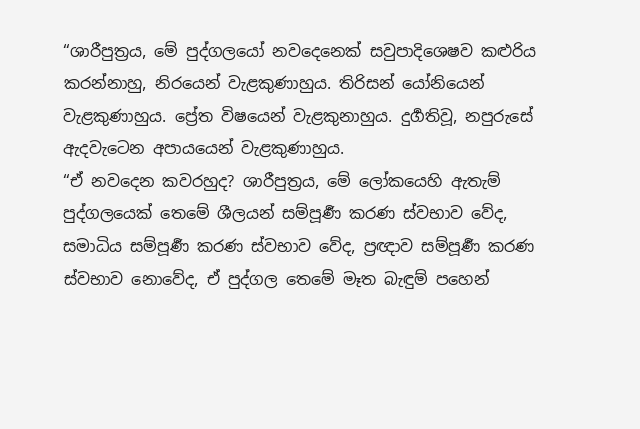“ශාරීපුත්‍රය, මේ පුද්ගලයෝ නවදෙනෙක් සවුපාදිශෙෂව කළුරිය කරන්නාහු, නිරයෙන් වැළකුණාහුය. තිරිසන් යෝනියෙන් වැළකුණාහුය. ප්‍රේත විෂයෙන් වැළකුනාහුය. දුර්‍ගතිවූ, නපුරුසේ ඇදවැටෙන අපායයෙන් වැළකුණාහුය.
“ඒ නවදෙන කවරහුද? ශාරීපුත්‍රය, මේ ලෝකයෙහි ඇතැම් පුද්ගලයෙක් තෙමේ ශීලයන් සම්පූර්‍ණ කරණ ස්වභාව වේද, සමාධිය සම්පූර්‍ණ කරණ ස්වභාව වේද, ප්‍රඥාව සම්පූර්‍ණ කරණ ස්වභාව නොවේද, ඒ පුද්ගල තෙමේ මෑත බැඳුම් පහෙන්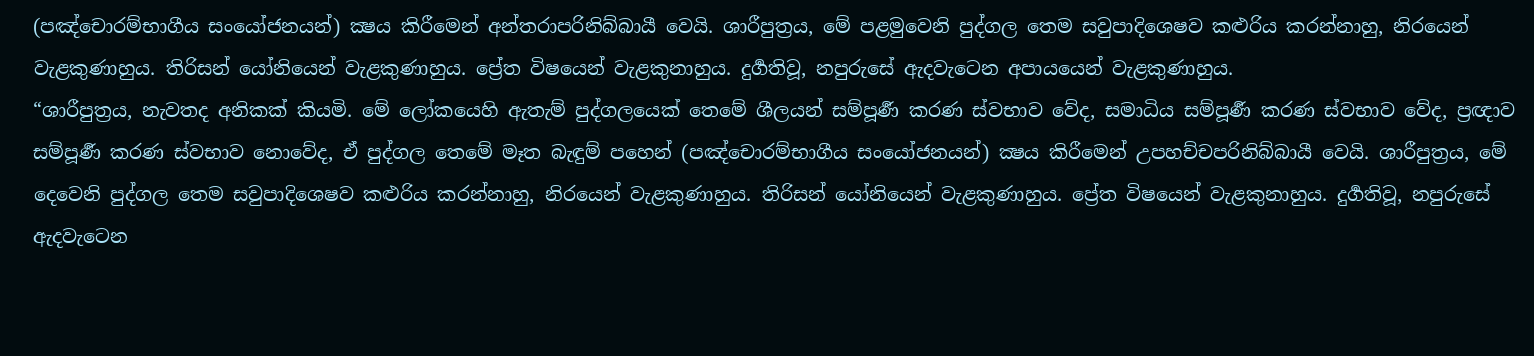(පඤ්චොරම්භාගීය සංයෝජනයන්) ක්‍ෂය කිරීමෙන් අන්තරාපරිනිබ්බායී වෙයි. ශාරීපුත්‍රය, මේ පළමුවෙනි පුද්ගල තෙම සවුපාදිශෙෂව කළුරිය කරන්නාහු, නිරයෙන් වැළකුණාහුය. තිරිසන් යෝනියෙන් වැළකුණාහුය. ප්‍රේත විෂයෙන් වැළකුනාහුය. දුර්‍ගතිවූ, නපුරුසේ ඇදවැටෙන අපායයෙන් වැළකුණාහුය.
“ශාරීපුත්‍රය, නැවතද අනිකක් කියමි. මේ ලෝකයෙහි ඇතැම් පුද්ගලයෙක් තෙමේ ශීලයන් සම්පූර්‍ණ කරණ ස්වභාව වේද, සමාධිය සම්පූර්‍ණ කරණ ස්වභාව වේද, ප්‍රඥාව සම්පූර්‍ණ කරණ ස්වභාව නොවේද, ඒ පුද්ගල තෙමේ මෑත බැඳුම් පහෙන් (පඤ්චොරම්භාගීය සංයෝජනයන්) ක්‍ෂය කිරීමෙන් උපහච්චපරිනිබ්බායී වෙයි. ශාරීපුත්‍රය, මේ දෙවෙනි පුද්ගල තෙම සවුපාදිශෙෂව කළුරිය කරන්නාහු, නිරයෙන් වැළකුණාහුය. තිරිසන් යෝනියෙන් වැළකුණාහුය. ප්‍රේත විෂයෙන් වැළකුනාහුය. දුර්‍ගතිවූ, නපුරුසේ ඇදවැටෙන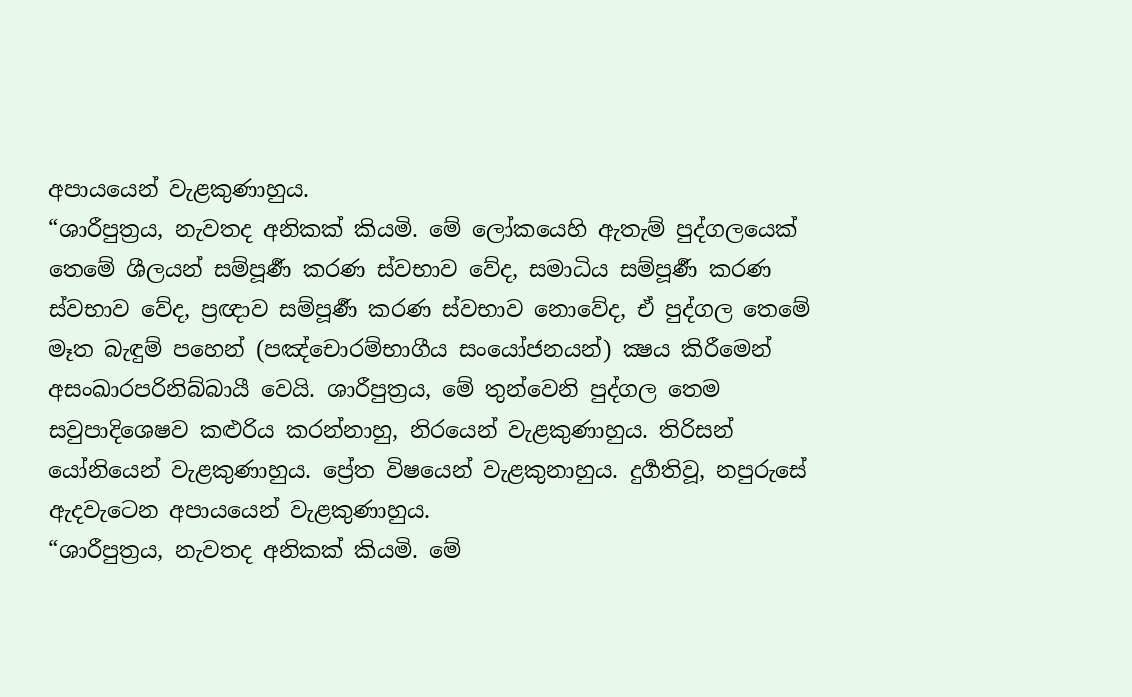අපායයෙන් වැළකුණාහුය.
“ශාරීපුත්‍රය, නැවතද අනිකක් කියමි. මේ ලෝකයෙහි ඇතැම් පුද්ගලයෙක් තෙමේ ශීලයන් සම්පූර්‍ණ කරණ ස්වභාව වේද, සමාධිය සම්පූර්‍ණ කරණ ස්වභාව වේද, ප්‍රඥාව සම්පූර්‍ණ කරණ ස්වභාව නොවේද, ඒ පුද්ගල තෙමේ මෑත බැඳුම් පහෙන් (පඤ්චොරම්භාගීය සංයෝජනයන්) ක්‍ෂය කිරීමෙන් අසංඛාරපරිනිබ්බායී වෙයි. ශාරීපුත්‍රය, මේ තුන්වෙනි පුද්ගල තෙම සවුපාදිශෙෂව කළුරිය කරන්නාහු, නිරයෙන් වැළකුණාහුය. තිරිසන් යෝනියෙන් වැළකුණාහුය. ප්‍රේත විෂයෙන් වැළකුනාහුය. දුර්‍ගතිවූ, නපුරුසේ ඇදවැටෙන අපායයෙන් වැළකුණාහුය.
“ශාරීපුත්‍රය, නැවතද අනිකක් කියමි. මේ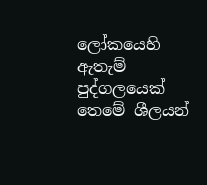ලෝකයෙහි ඇතැම් පුද්ගලයෙක් තෙමේ ශීලයන්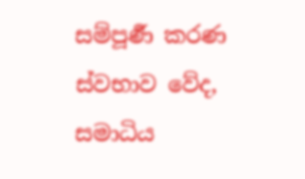සම්පූර්‍ණ කරණ ස්වභාව වේද, සමාධිය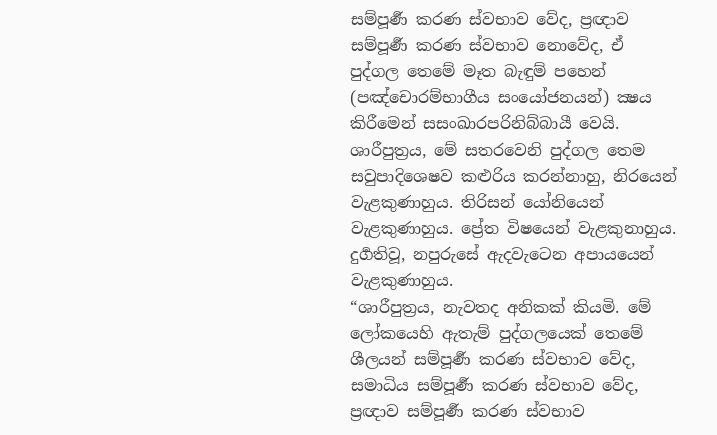සම්පූර්‍ණ කරණ ස්වභාව වේද, ප්‍රඥාව සම්පූර්‍ණ කරණ ස්වභාව නොවේද, ඒ පුද්ගල තෙමේ මෑත බැඳුම් පහෙන් (පඤ්චොරම්භාගීය සංයෝජනයන්) ක්‍ෂය කිරීමෙන් සසංඛාරපරිනිබ්බායී වෙයි. ශාරීපුත්‍රය, මේ සතරවෙනි පුද්ගල තෙම සවුපාදිශෙෂව කළුරිය කරන්නාහු, නිරයෙන් වැළකුණාහුය. තිරිසන් යෝනියෙන් වැළකුණාහුය. ප්‍රේත විෂයෙන් වැළකුනාහුය. දුර්‍ගතිවූ, නපුරුසේ ඇදවැටෙන අපායයෙන් වැළකුණාහුය.
“ශාරීපුත්‍රය, නැවතද අනිකක් කියමි. මේ ලෝකයෙහි ඇතැම් පුද්ගලයෙක් තෙමේ ශීලයන් සම්පූර්‍ණ කරණ ස්වභාව වේද, සමාධිය සම්පූර්‍ණ කරණ ස්වභාව වේද, ප්‍රඥාව සම්පූර්‍ණ කරණ ස්වභාව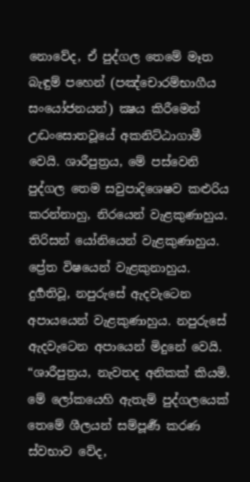නොවේද, ඒ පුද්ගල තෙමේ මෑත බැඳුම් පහෙන් (පඤ්චොරම්භාගීය සංයෝජනයන්) ක්‍ෂය කිරීමෙන් උද්‍ධංසොතවූයේ අකනිට්ඨාගාමී වෙයි. ශාරීපුත්‍රය, මේ පස්වෙනි පුද්ගල තෙම සවුපාදිශෙෂව කළුරිය කරන්නාහු, නිරයෙන් වැළකුණාහුය. තිරිසන් යෝනියෙන් වැළකුණාහුය. ප්‍රේත විෂයෙන් වැළකුනාහුය. දුර්‍ගතිවූ, නපුරුසේ ඇදවැටෙන අපායයෙන් වැළකුණාහුය. නපුරුසේ ඇදවැටෙන අපායෙන් මිදුනේ වෙයි.
“ශාරීපුත්‍රය, නැවතද අනිකක් කියමි. මේ ලෝකයෙහි ඇතැම් පුද්ගලයෙක් තෙමේ ශීලයන් සම්පූර්‍ණ කරණ ස්වභාව වේද,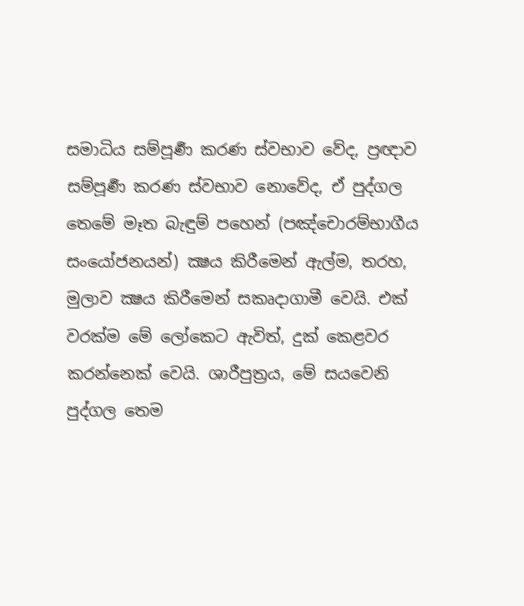සමාධිය සම්පූර්‍ණ කරණ ස්වභාව වේද, ප්‍රඥාව සම්පූර්‍ණ කරණ ස්වභාව නොවේද, ඒ පුද්ගල තෙමේ මෑත බැඳුම් පහෙන් (පඤ්චොරම්භාගීය සංයෝජනයන්) ක්‍ෂය කිරීමෙන් ඇල්ම, තරහ, මුලාව ක්‍ෂය කිරීමෙන් සකෘදාගාමී වෙයි. එක් වරක්ම මේ ලෝකෙට ඇවිත්, දුක් කෙළවර කරන්නෙක් වෙයි. ශාරීපුත්‍රය, මේ සයවෙනි පුද්ගල තෙම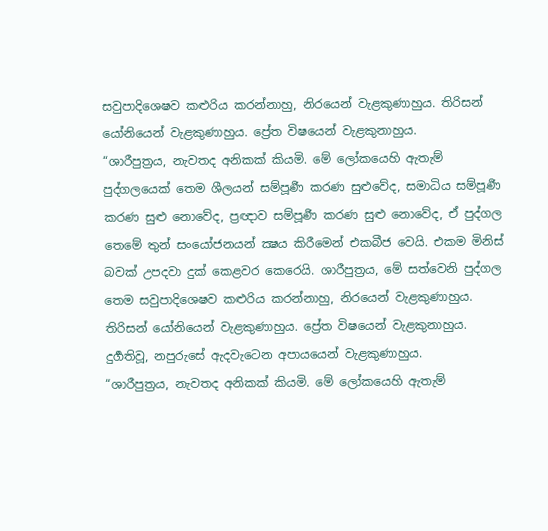සවුපාදිශෙෂව කළුරිය කරන්නාහු, නිරයෙන් වැළකුණාහුය. තිරිසන් යෝනියෙන් වැළකුණාහුය. ප්‍රේත විෂයෙන් වැළකුනාහුය.
“ශාරීපුත්‍රය, නැවතද අනිකක් කියමි. මේ ලෝකයෙහි ඇතැම් පුද්ගලයෙක් තෙම ශීලයන් සම්පූර්‍ණ කරණ සුළුවේද, සමාධිය සම්පූර්‍ණ කරණ සුළු නොවේද, ප්‍රඥාව සම්පූර්‍ණ කරණ සුළු නොවේද, ඒ පුද්ගල තෙමේ තුන් සංයෝජනයන් ක්‍ෂය කිරීමෙන් එකබීජ වෙයි. එකම මිනිස් බවක් උපදවා දුක් කෙළවර කෙරෙයි. ශාරීපුත්‍රය, මේ සත්වෙනි පුද්ගල තෙම සවුපාදිශෙෂව කළුරිය කරන්නාහු, නිරයෙන් වැළකුණාහුය. තිරිසන් යෝනියෙන් වැළකුණාහුය. ප්‍රේත විෂයෙන් වැළකුනාහුය. දුර්‍ගතිවූ, නපුරුසේ ඇදවැටෙන අපායයෙන් වැළකුණාහුය.
“ශාරීපුත්‍රය, නැවතද අනිකක් කියමි. මේ ලෝකයෙහි ඇතැම්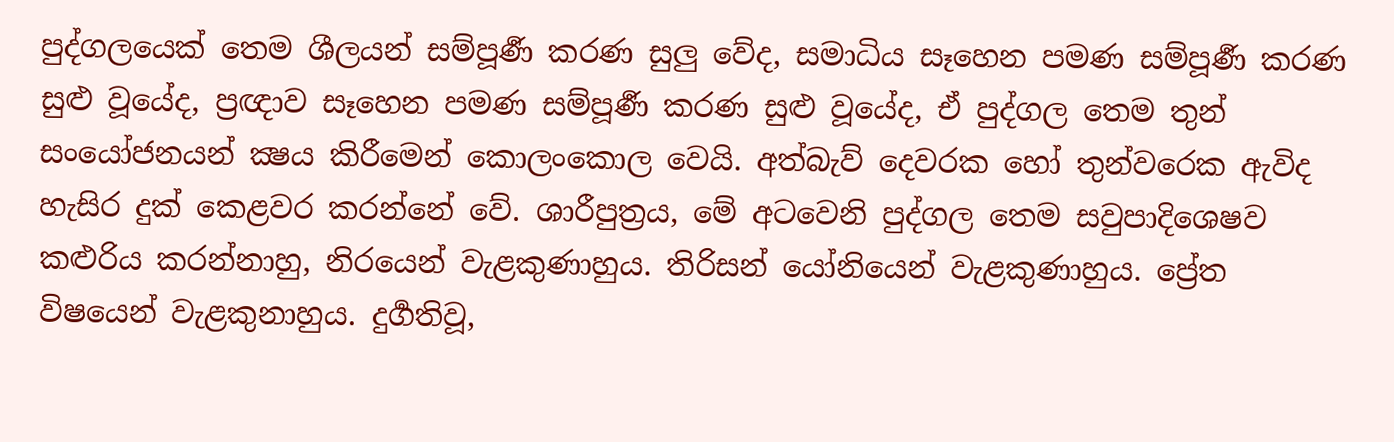පුද්ගලයෙක් තෙම ශීලයන් සම්පූර්‍ණ කරණ සුලු වේද, සමාධිය සෑහෙන පමණ සම්පූර්‍ණ කරණ සුළු වූයේද, ප්‍රඥාව සෑහෙන පමණ සම්පූර්‍ණ කරණ සුළු වූයේද, ඒ පුද්ගල තෙම තුන් සංයෝජනයන් ක්‍ෂය කිරීමෙන් කොලංකොල වෙයි. අත්බැව් දෙවරක හෝ තුන්වරෙක ඇවිද හැසිර දුක් කෙළවර කරන්නේ වේ. ශාරීපුත්‍රය, මේ අටවෙනි පුද්ගල තෙම සවුපාදිශෙෂව කළුරිය කරන්නාහු, නිරයෙන් වැළකුණාහුය. තිරිසන් යෝනියෙන් වැළකුණාහුය. ප්‍රේත විෂයෙන් වැළකුනාහුය. දුර්‍ගතිවූ,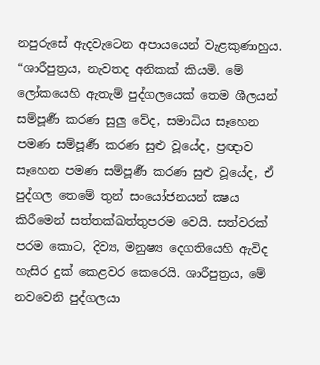නපුරුසේ ඇදවැටෙන අපායයෙන් වැළකුණාහුය.
“ශාරීපුත්‍රය, නැවතද අනිකක් කියමි. මේ ලෝකයෙහි ඇතැම් පුද්ගලයෙක් තෙම ශීලයන් සම්පූර්‍ණ කරණ සුලු වේද, සමාධිය සෑහෙන පමණ සම්පූර්‍ණ කරණ සුළු වූයේද, ප්‍රඥාව සෑහෙන පමණ සම්පූර්‍ණ කරණ සුළු වූයේද, ඒ පුද්ගල තෙමේ තුන් සංයෝජනයන් ක්‍ෂය කිරීමෙන් සත්තක්ඛත්තුපරම වෙයි. සත්වරක් පරම කොට, දිව්‍ය, මනුෂ්‍ය දෙගතියෙහි ඇවිද හැසිර දුක් කෙළවර කෙරෙයි. ශාරීපුත්‍රය, මේ නවවෙනි පුද්ගලයා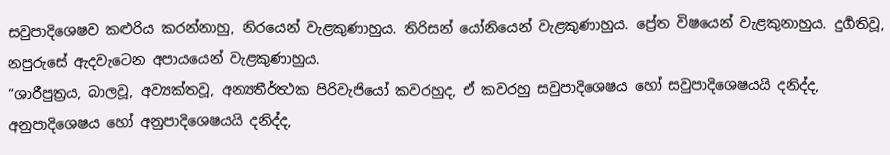සවුපාදිශෙෂව කළුරිය කරන්නාහු, නිරයෙන් වැළකුණාහුය. තිරිසන් යෝනියෙන් වැළකුණාහුය. ප්‍රේත විෂයෙන් වැළකුනාහුය. දුර්‍ගතිවූ, නපුරුසේ ඇදවැටෙන අපායයෙන් වැළකුණාහුය.
“ශාරීපුත්‍රය, බාලවූ, අව්‍යක්තවූ, අන්‍යතීර්ත්‍ථක පිරිවැජියෝ කවරහුද, ඒ කවරහු සවුපාදිශෙෂය හෝ සවුපාදිශෙෂයයි දනිද්ද, අනුපාදිශෙෂය හෝ අනුපාදිශෙෂයයි දනිද්ද,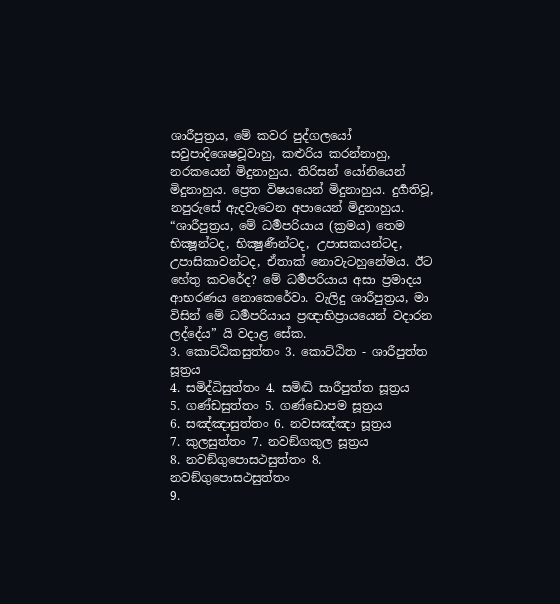ශාරීපුත්‍රය, මේ කවර පුද්ගලයෝ සවුපාදිශෙෂවූවාහු, කළුරිය කරන්නාහු, නරකයෙන් මිදුනාහුය. තිරිසන් යෝනියෙන් මිදුනාහුය. ප්‍රෙත විෂයයෙන් මිදුනාහුය. දුර්‍ගතිවූ, නපුරුසේ ඇදවැටෙන අපායෙන් මිදුනාහුය.
“ශාරීපුත්‍රය, මේ ධර්‍මපරියාය (ක්‍රමය) තෙම භික්‍ෂූන්ටද, භික්‍ෂුණීන්ටද, උපාසකයන්ටද, උපාසිකාවන්ටද, ඒතාක් නොවැටහුනේමය. ඊට හේතු කවරේද? මේ ධර්‍මපරියාය අසා ප්‍රමාදය ආභරණය නොකෙරේවා. වැලිදු ශාරීපුත්‍රය, මා විසින් මේ ධර්‍මපරියාය ප්‍රඥාභිප්‍රායයෙන් වදාරන ලද්දේය” යි වදාළ සේක.
3. කොට්ඨිකසුත්තං 3. කොට්ඨිත - ශාරීපුත්ත සූත්‍රය
4. සමිද්ධිසුත්තං 4. සමිද්‍ධි සාරීපුත්ත සූත්‍රය
5. ගණ්ඩසුත්තං 5. ගණ්ඩොපම සූත්‍රය
6. සඤ්ඤාසුත්තං 6. නවසඤ්ඤා සූත්‍රය
7. කුලසුත්තං 7. නවඞ්ගකුල සූත්‍රය
8. නවඞ්ගුපොසථසුත්තං 8. නවඞ්ගුපොසථසුත්තං
9.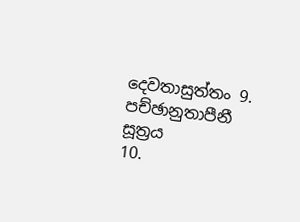දෙවතාසුත්තං 9. පච්ඡානුතාපීනී සූත්‍රය
10.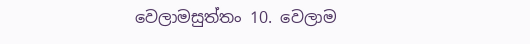වෙලාමසුත්තං 10. වෙලාම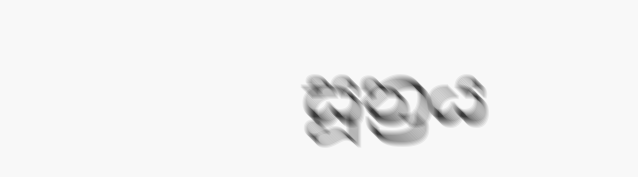සූත්‍රය